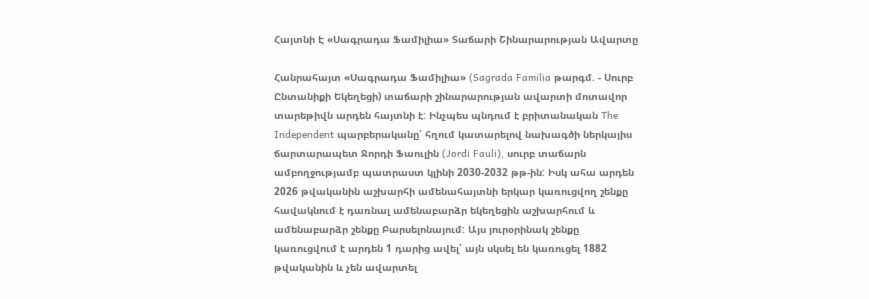Հայտնի Է «Սագրադա Ֆամիլիա» Տաճարի Շինարարության Ավարտը

Հանրահայտ «Սագրադա Ֆամիլիա» (Sagrada Familia թարգմ. - Սուրբ Ընտանիքի Եկեղեցի) տաճարի շինարարության ավարտի մոտավոր տարեթիվն արդեն հայտնի է: Ինչպես պնդում է բրիտանական The Independent պարբերականը՝ հղում կատարելով նախագծի ներկայիս ճարտարապետ Ջորդի Ֆաուլին (Jordi Fauli), սուրբ տաճարն ամբողջությամբ պատրաստ կլինի 2030-2032 թթ-ին: Իսկ ահա արդեն 2026 թվականին աշխարհի ամենահայտնի երկար կառուցվող շենքը հավակնում է դառնալ ամենաբարձր եկեղեցին աշխարհում և ամենաբարձր շենքը Բարսելոնայում: Այս յուրօրինակ շենքը կառուցվում է արդեն 1 դարից ավել՝ այն սկսել են կառուցել 1882 թվականին և չեն ավարտել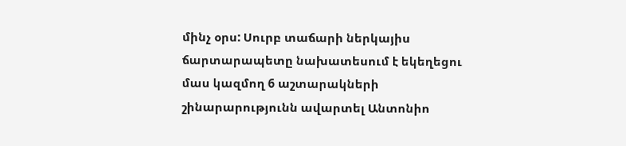մինչ օրս: Սուրբ տաճարի ներկայիս ճարտարապետը նախատեսում է եկեղեցու մաս կազմող 6 աշտարակների շինարարությունն ավարտել Անտոնիո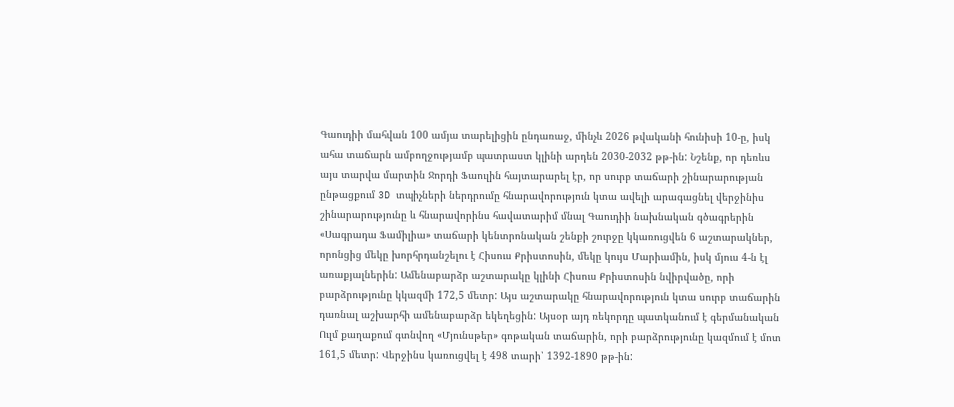Գաուդիի մահվան 100 ամյա տարելիցին ընդառաջ, մինչև 2026 թվականի հունիսի 10-ը, իսկ ահա տաճարն ամբողջությամբ պատրաստ կլինի արդեն 2030-2032 թթ-ին: Նշենք, որ դեռևս այս տարվա մարտին Ջորդի Ֆաուլին հայտարարել էր, որ սուրբ տաճարի շինարարության ընթացքում 3D տպիչների ներդրումը հնարավորություն կտա ավելի արագացնել վերջինիս շինարարությունը և հնարավորինս հավատարիմ մնալ Գաուդիի նախնական գծագրերին «Սագրադա Ֆամիլիա» տաճարի կենտրոնական շենքի շուրջը կկառուցվեն 6 աշտարակներ, որոնցից մեկը խորհրդանշելու է Հիսուս Քրիստոսին, մեկը կույս Մարիամին, իսկ մյուս 4-ն էլ առաքյալներին: Ամենաբարձր աշտարակը կլինի Հիսուս Քրիստոսին նվիրվածը, որի բարձրությունը կկազմի 172,5 մետր: Այս աշտարակը հնարավորություն կտա սուրբ տաճարին դառնալ աշխարհի ամենաբարձր եկեղեցին: Այսօր այդ ռեկորդը պատկանում է գերմանական Ուլմ քաղաքում գտնվող «Մյունսթեր» գոթական տաճարին, որի բարձրությունը կազմում է մոտ 161,5 մետր: Վերջինս կառուցվել է 498 տարի՝ 1392-1890 թթ-ին: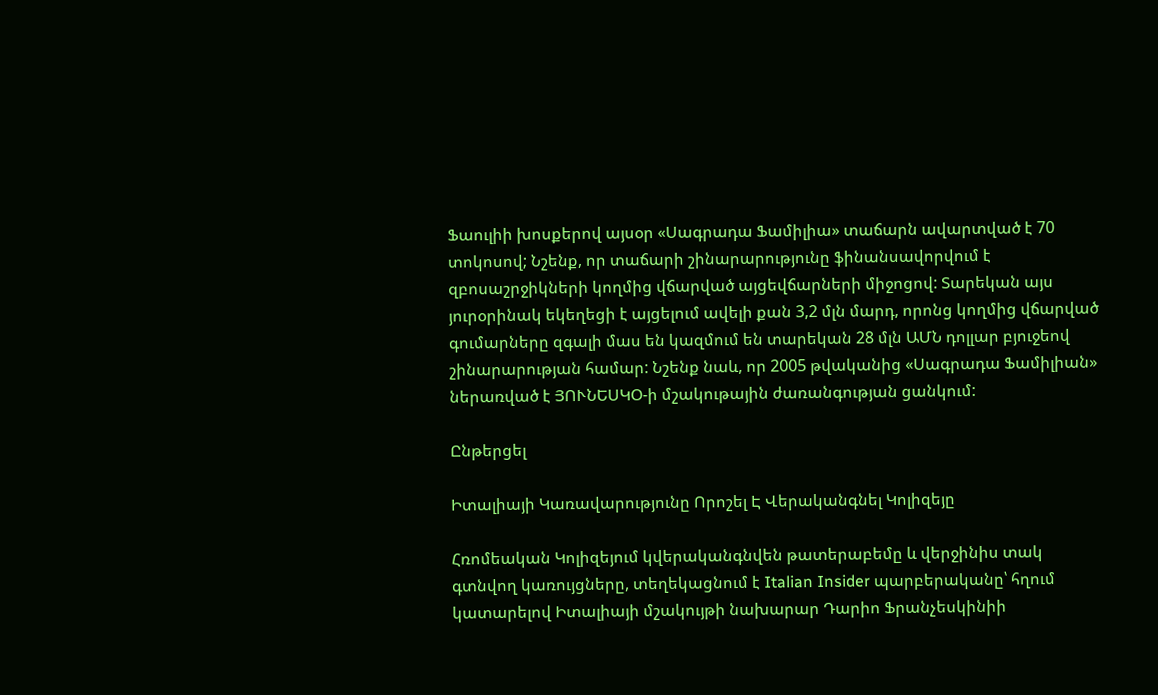Ֆաուլիի խոսքերով այսօր «Սագրադա Ֆամիլիա» տաճարն ավարտված է 70 տոկոսով; Նշենք, որ տաճարի շինարարությունը ֆինանսավորվում է զբոսաշրջիկների կողմից վճարված այցեվճարների միջոցով: Տարեկան այս յուրօրինակ եկեղեցի է այցելում ավելի քան 3,2 մլն մարդ, որոնց կողմից վճարված գումարները զգալի մաս են կազմում են տարեկան 28 մլն ԱՄՆ դոլլար բյուջեով շինարարության համար: Նշենք նաև, որ 2005 թվականից «Սագրադա Ֆամիլիան» ներառված է ՅՈՒՆԵՍԿՕ-ի մշակութային ժառանգության ցանկում:

Ընթերցել

Իտալիայի Կառավարությունը Որոշել Է Վերականգնել Կոլիզեյը

Հռոմեական Կոլիզեյում կվերականգնվեն թատերաբեմը և վերջինիս տակ գտնվող կառույցները, տեղեկացնում է Italian Insider պարբերականը՝ հղում կատարելով Իտալիայի մշակույթի նախարար Դարիո Ֆրանչեսկինիի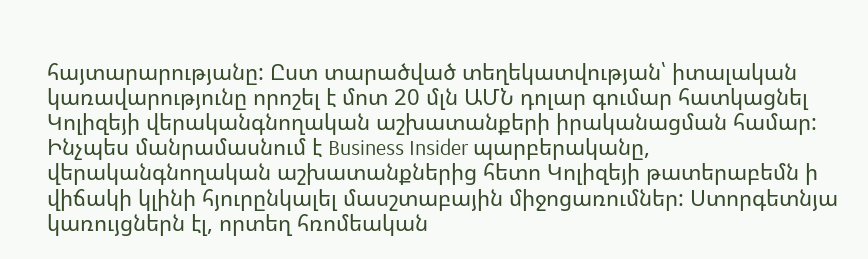հայտարարությանը: Ըստ տարածված տեղեկատվության՝ իտալական կառավարությունը որոշել է մոտ 20 մլն ԱՄՆ դոլար գումար հատկացնել Կոլիզեյի վերականգնողական աշխատանքերի իրականացման համար: Ինչպես մանրամասնում է Business Insider պարբերականը, վերականգնողական աշխատանքներից հետո Կոլիզեյի թատերաբեմն ի վիճակի կլինի հյուրընկալել մասշտաբային միջոցառումներ: Ստորգետնյա կառույցներն էլ, որտեղ հռոմեական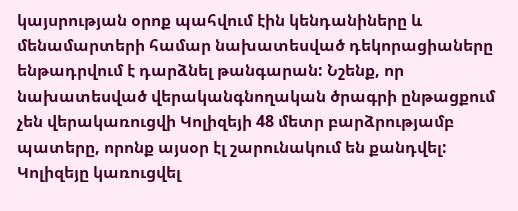կայսրության օրոք պահվում էին կենդանիները և մենամարտերի համար նախատեսված դեկորացիաները ենթադրվում է դարձնել թանգարան: Նշենք, որ նախատեսված վերականգնողական ծրագրի ընթացքում չեն վերակառուցվի Կոլիզեյի 48 մետր բարձրությամբ պատերը, որոնք այսօր էլ շարունակում են քանդվել: Կոլիզեյը կառուցվել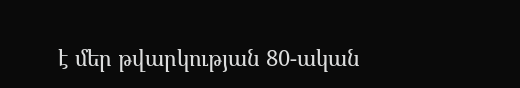է մեր թվարկության 80-ական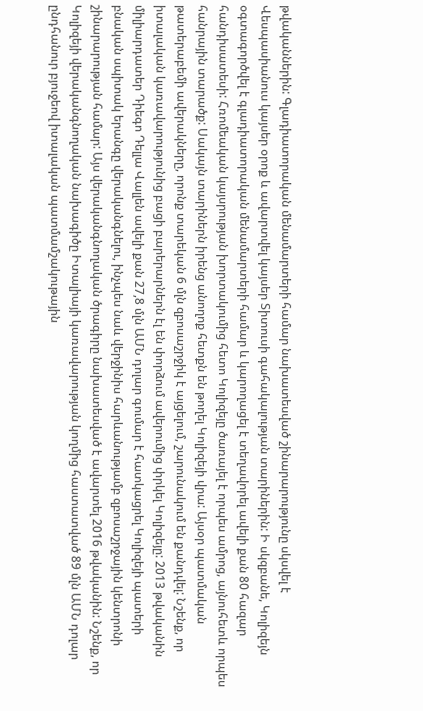թվականներին: Գլադիատորական մենամարտերի համար նախատեսված շինարարությունը սկսվել է Վեսպասիանուս կայսեր օրոք և ավարտվել կայսեր Տիտուսի գահակալության տարիներին: Ի սկզբանե, Կոլիզեյն օգտագործվել է գլադիատորական մենամարտերի համար և կարողացել է տեղավորել ավելի քան 80 հազար հանդիսատեսի: Հռոմեական կայսրության խորտակումից հետո Կոլիզեյը ծառայել է որպես ամրոց, այնուհետև որպես հանրային տարածք: Սակայն տարիներն իրենց անողոք հետքն են թողել Կոլիզեյի վրա: Այսօր պատմական թատերաբեմի ավերակները, որոնք տարեկան 6 մլն զբոսաշրջիկ է այցելում, շարունակում են քանդվել: Նշենք, որ իտալական կառավարությունից բացի բարերարներն էլ են փորձում ավերումից փրկել Կոլիզեյը: 2013 թվականին միլիարդատեր Դիեգո Դելլա Վալլեն ավելի քան 27,8 մլն ԱՄՆ դոլար գումար է հատկացրել Կոլիզեյի պատերի բնական սպիտակ երանգը վերականգնելու, ինչպես նաև վերջինիս հարևանությամբ զբոսաշրջային կենտրոնի շինարարության համար: Այս վերականգնողական ծրագիրը նախատեսված է ավարտել 2016 թվականին: Նշենք, որ Կոլիզեյի վերականգնողական նախագիծը Իտալիայի կառավարության կողմից հաստատված 89 մլն ԱՄՆ դոլար ընդհանուր բյուջեով իտալական պատմամշակութային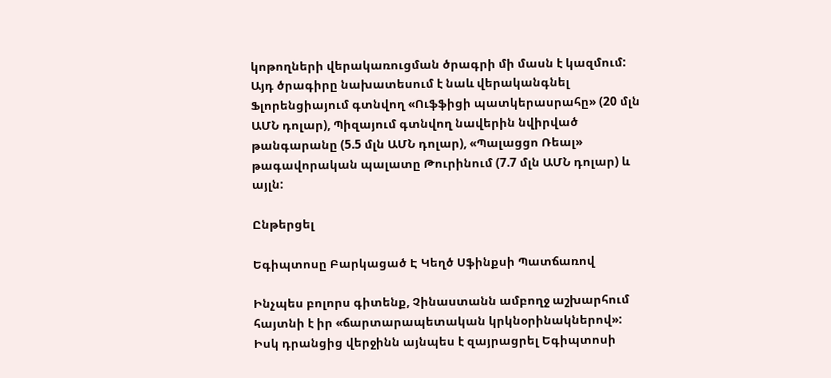կոթողների վերակառուցման ծրագրի մի մասն է կազմում: Այդ ծրագիրը նախատեսում է նաև վերականգնել Ֆլորենցիայում գտնվող «Ուֆֆիցի պատկերասրահը» (20 մլն ԱՄՆ դոլար), Պիզայում գտնվող նավերին նվիրված թանգարանը (5.5 մլն ԱՄՆ դոլար), «Պալացցո Ռեալ» թագավորական պալատը Թուրինում (7.7 մլն ԱՄՆ դոլար) և այլն:

Ընթերցել

Եգիպտոսը Բարկացած Է Կեղծ Սֆինքսի Պատճառով

Ինչպես բոլորս գիտենք, Չինաստանն ամբողջ աշխարհում հայտնի է իր «ճարտարապետական կրկնօրինակներով»: Իսկ դրանցից վերջինն այնպես է զայրացրել Եգիպտոսի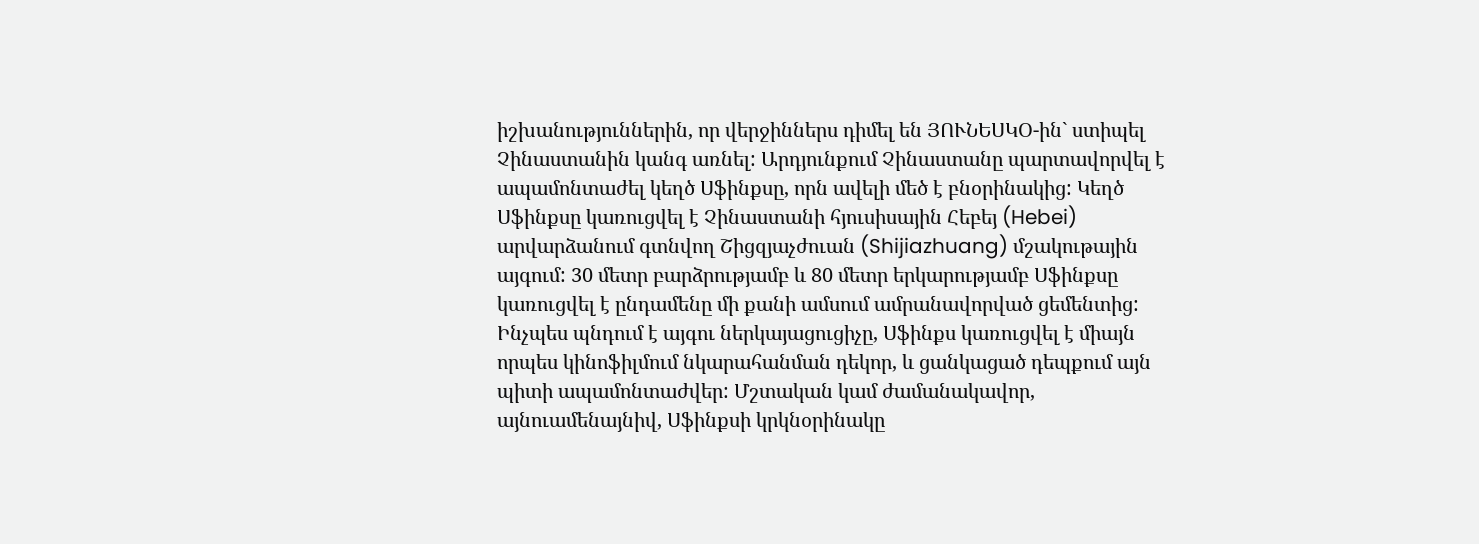իշխանություններին, որ վերջիններս դիմել են ՅՈՒՆԵՍԿՕ-ին` ստիպել Չինաստանին կանգ առնել: Արդյունքում Չինաստանը պարտավորվել է ապամոնտաժել կեղծ Սֆինքսը, որն ավելի մեծ է բնօրինակից: Կեղծ Սֆինքսը կառուցվել է Չինաստանի հյուսիսային Հեբեյ (Hebei) արվարձանում գտնվող Շիցզյաչժուան (Shijiazhuang) մշակութային այգում: 30 մետր բարձրությամբ և 80 մետր երկարությամբ Սֆինքսը կառուցվել է ընդամենը մի քանի ամսում ամրանավորված ցեմենտից: Ինչպես պնդում է այգու ներկայացուցիչը, Սֆինքս կառուցվել է միայն որպես կինոֆիլմում նկարահանման դեկոր, և ցանկացած դեպքում այն պիտի ապամոնտաժվեր: Մշտական կամ ժամանակավոր, այնուամենայնիվ, Սֆինքսի կրկնօրինակը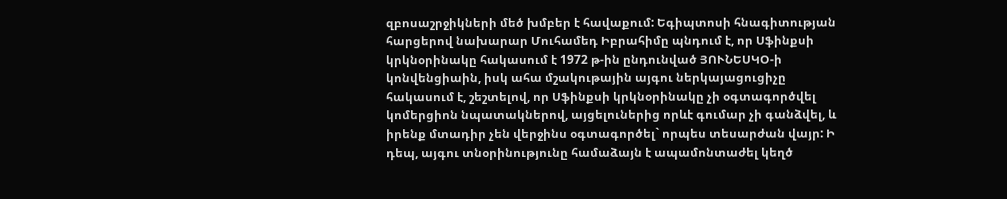զբոսաշրջիկների մեծ խմբեր է հավաքում: Եգիպտոսի հնագիտության հարցերով նախարար Մուհամեդ Իբրահիմը պնդում է, որ Սֆինքսի կրկնօրինակը հակասում է 1972 թ-ին ընդունված ՅՈՒՆԵՍԿՕ-ի կոնվենցիաին, իսկ ահա մշակութային այգու ներկայացուցիչը հակասում է, շեշտելով, որ Սֆինքսի կրկնօրինակը չի օգտագործվել կոմերցիոն նպատակներով, այցելուներից որևէ գումար չի գանձվել, և իրենք մտադիր չեն վերջինս օգտագործել` որպես տեսարժան վայր: Ի դեպ, այգու տնօրինությունը համաձայն է ապամոնտաժել կեղծ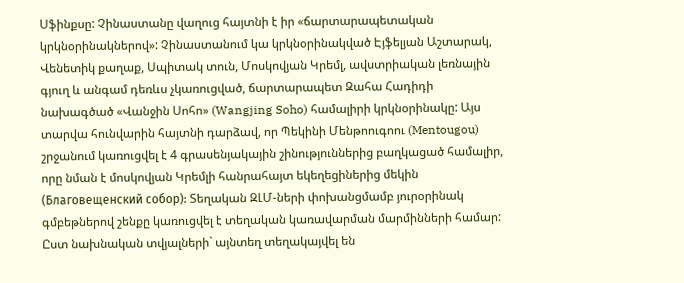Սֆինքսը: Չինաստանը վաղուց հայտնի է իր «ճարտարապետական կրկնօրինակներով»: Չինաստանում կա կրկնօրինակված Էյֆելյան Աշտարակ, Վենետիկ քաղաք, Սպիտակ տուն, Մոսկովյան Կրեմլ, ավստրիական լեռնային գյուղ և անգամ դեռևս չկառուցված, ճարտարապետ Զահա Հադիդի նախագծած «Վանջին Սոհո» (Wangjing Soho) համալիրի կրկնօրինակը: Այս տարվա հունվարին հայտնի դարձավ, որ Պեկինի Մենթոուգոու (Mentougou) շրջանում կառուցվել է 4 գրասենյակային շինություններից բաղկացած համալիր, որը նման է մոսկովյան Կրեմլի հանրահայտ եկեղեցիներից մեկին (Благовещенский собор): Տեղական ԶԼՄ-ների փոխանցմամբ յուրօրինակ գմբեթներով շենքը կառուցվել է տեղական կառավարման մարմինների համար: Ըստ նախնական տվյալների` այնտեղ տեղակայվել են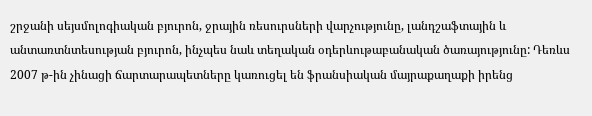շրջանի սեյսմոլոգիական բյուրոն, ջրային ռեսուրսների վարչությունը, լանդշաֆտային և անտառտնտեսության բյուրոն, ինչպես նաև տեղական օդերևութաբանական ծառայությունը: Դեռևս 2007 թ-ին չինացի ճարտարապետները կառուցել են ֆրանսիական մայրաքաղաքի իրենց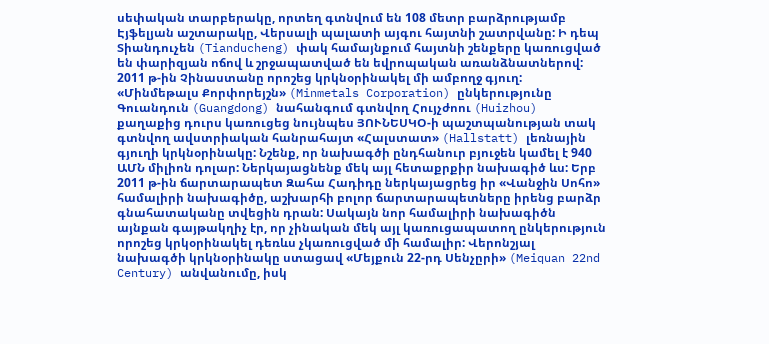սեփական տարբերակը, որտեղ գտնվում են 108 մետր բարձրությամբ Էյֆելյան աշտարակը, Վերսալի պալատի այգու հայտնի շատրվանը: Ի դեպ Տիանդուչեն (Tianducheng) փակ համայնքում հայտնի շենքերը կառուցված են փարիզյան ոճով և շրջապատված են եվրոպական առանձնատներով: 2011 թ-ին Չինաստանը որոշեց կրկնօրինակել մի ամբողջ գյուղ: «Մինմեթալս Քորփորեյշն» (Minmetals Corporation) ընկերությունը Գուանդուն (Guangdong) նահանգում գտնվող Հույչժոու (Huizhou) քաղաքից դուրս կառուցեց նույնպես ՅՈՒՆԵՍԿՕ-ի պաշտպանության տակ գտնվող ավստրիական հանրահայտ «Հալստատ» (Hallstatt) լեռնային գյուղի կրկնօրինակը: Նշենք, որ նախագծի ընդհանուր բյուջեն կամել է 940 ԱՄՆ միլիոն դոլար: Ներկայացնենք մեկ այլ հետաքրքիր նախագիծ ևս: Երբ 2011 թ-ին ճարտարապետ Զահա Հադիդը ներկայացրեց իր «Վանջին Սոհո» համալիրի նախագիծը, աշխարհի բոլոր ճարտարապետները իրենց բարձր գնահատականը տվեցին դրան: Սակայն նոր համալիրի նախագիծն այնքան գայթակղիչ էր, որ չինական մեկ այլ կառուցապատող ընկերություն որոշեց կրկօրինակել դեռևս չկառուցված մի համալիր: Վերոնշյալ նախագծի կրկնօրինակը ստացավ «Մեյքուն 22-րդ Սենչըրի» (Meiquan 22nd Century) անվանումը, իսկ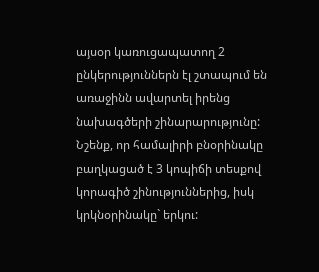այսօր կառուցապատող 2 ընկերություններն էլ շտապում են առաջինն ավարտել իրենց նախագծերի շինարարությունը: Նշենք, որ համալիրի բնօրինակը բաղկացած է 3 կոպիճի տեսքով կորագիծ շինություններից, իսկ կրկնօրինակը` երկու: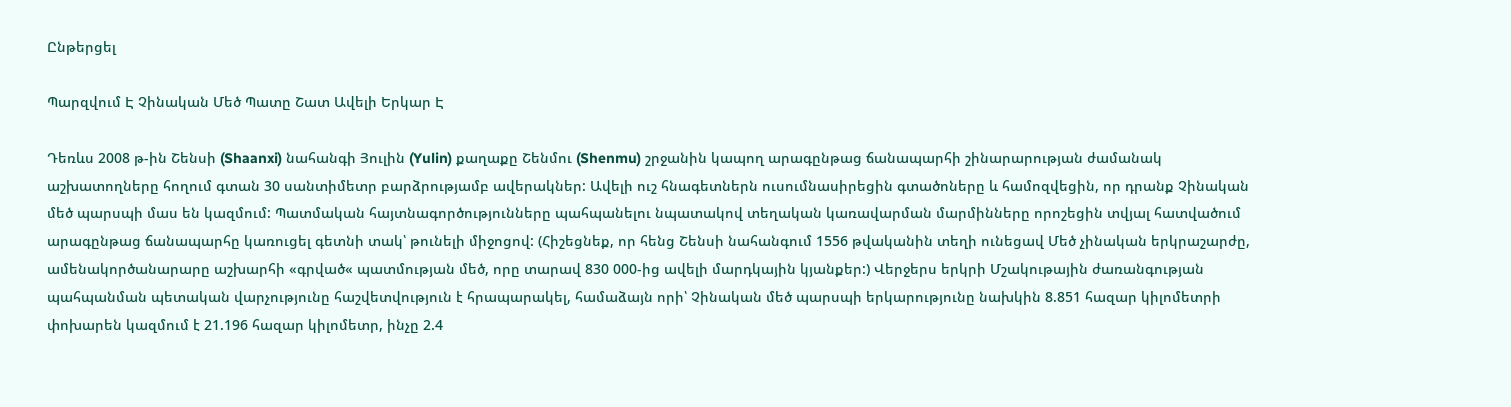Ընթերցել

Պարզվում Է Չինական Մեծ Պատը Շատ Ավելի Երկար Է

Դեռևս 2008 թ-ին Շենսի (Shaanxi) նահանգի Յուլին (Yulin) քաղաքը Շենմու (Shenmu) շրջանին կապող արագընթաց ճանապարհի շինարարության ժամանակ աշխատողները հողում գտան 30 սանտիմետր բարձրությամբ ավերակներ: Ավելի ուշ հնագետներն ուսումնասիրեցին գտածոները և համոզվեցին, որ դրանք Չինական մեծ պարսպի մաս են կազմում: Պատմական հայտնագործությունները պահպանելու նպատակով տեղական կառավարման մարմինները որոշեցին տվյալ հատվածում արագընթաց ճանապարհը կառուցել գետնի տակ՝ թունելի միջոցով: (Հիշեցնեք, որ հենց Շենսի նահանգում 1556 թվականին տեղի ունեցավ Մեծ չինական երկրաշարժը, ամենակործանարարը աշխարհի «գրված« պատմության մեծ, որը տարավ 830 000-ից ավելի մարդկային կյանքեր:) Վերջերս երկրի Մշակութային ժառանգության պահպանման պետական վարչությունը հաշվետվություն է հրապարակել, համաձայն որի՝ Չինական մեծ պարսպի երկարությունը նախկին 8.851 հազար կիլոմետրի փոխարեն կազմում է 21.196 հազար կիլոմետր, ինչը 2.4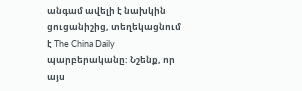անգամ ավելի է նախկին ցուցանիշից, տեղեկացնում է The China Daily պարբերականը: Նշենք, որ այս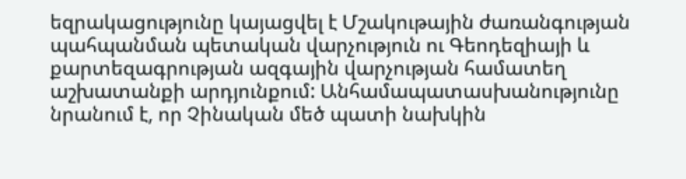եզրակացությունը կայացվել է Մշակութային ժառանգության պահպանման պետական վարչություն ու Գեոդեզիայի և քարտեզագրության ազգային վարչության համատեղ աշխատանքի արդյունքում: Անհամապատասխանությունը նրանում է, որ Չինական մեծ պատի նախկին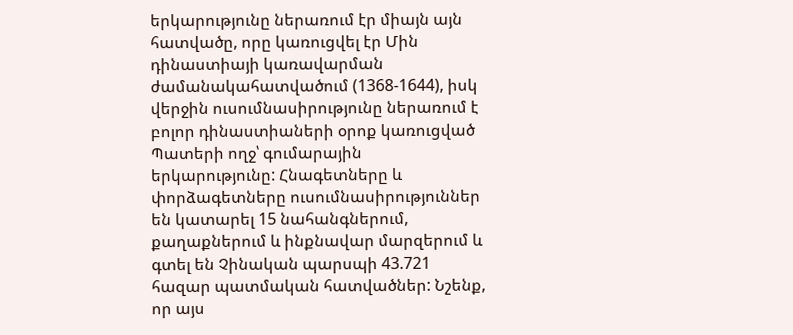երկարությունը ներառում էր միայն այն հատվածը, որը կառուցվել էր Մին դինաստիայի կառավարման ժամանակահատվածում (1368-1644), իսկ վերջին ուսումնասիրությունը ներառում է բոլոր դինաստիաների օրոք կառուցված Պատերի ողջ՝ գումարային երկարությունը: Հնագետները և փորձագետները ուսումնասիրություններ են կատարել 15 նահանգներում, քաղաքներում և ինքնավար մարզերում և գտել են Չինական պարսպի 43.721 հազար պատմական հատվածներ: Նշենք, որ այս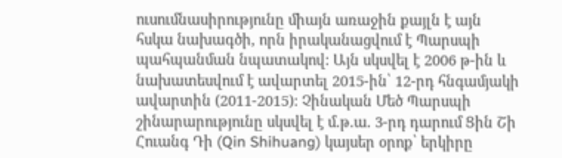ուսումնասիրությունը միայն առաջին քայլն է այն հսկա նախագծի, որն իրականացվում է Պարսպի պահպանման նպատակով: Այն սկսվել է 2006 թ-ին և նախատեսվում է ավարտել 2015-ին՝ 12-րդ հնգամյակի ավարտին (2011-2015): Չինական Մեծ Պարսպի շինարարությունը սկսվել է մ.թ.ա. 3-րդ դարում Ցին Շի Հուանգ Դի (Qin Shihuang) կայսեր օրոք՝ երկիրը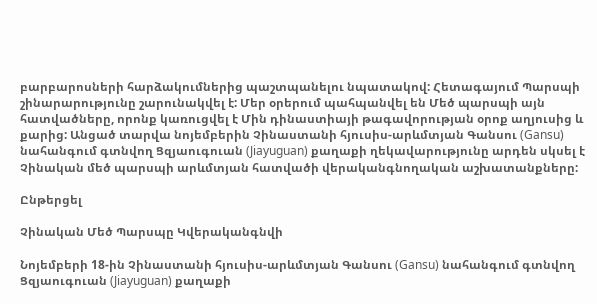բարբարոսների հարձակումներից պաշտպանելու նպատակով: Հետագայում Պարսպի շինարարությունը շարունակվել է: Մեր օրերում պահպանվել են Մեծ պարսպի այն հատվածները, որոնք կառուցվել է Մին դինաստիայի թագավորության օրոք աղյուսից և քարից: Անցած տարվա նոյեմբերին Չինաստանի հյուսիս-արևմտյան Գանսու (Gansu) նահանգում գտնվող Ցզյաուգուան (Jiayuguan) քաղաքի ղեկավարությունը արդեն սկսել է Չինական մեծ պարսպի արևմտյան հատվածի վերականգնողական աշխատանքները:

Ընթերցել

Չինական Մեծ Պարսպը Կվերականգնվի

Նոյեմբերի 18-ին Չինաստանի հյուսիս-արևմտյան Գանսու (Gansu) նահանգում գտնվող Ցզյաուգուան (Jiayuguan) քաղաքի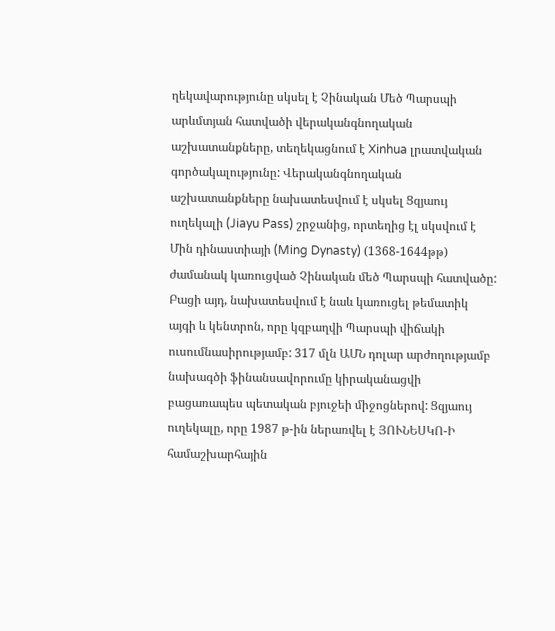ղեկավարությունը սկսել է Չինական Մեծ Պարսպի արևմտյան հատվածի վերականգնողական աշխատանքները, տեղեկացնում է Xinhua լրատվական գործակալությունը: Վերականգնողական աշխատանքները նախատեսվում է սկսել Ցզյաույ ուղեկալի (Jiayu Pass) շրջանից, որտեղից էլ սկսվում է Մին դինաստիայի (Ming Dynasty) (1368-1644թթ) ժամանակ կառուցված Չինական մեծ Պարսպի հատվածը: Բացի այդ, նախատեսվում է նաև կառուցել թեմատիկ այգի և կենտրոն, որը կզբաղվի Պարսպի վիճակի ուսումնասիրությամբ: 317 մլն ԱՄՆ դոլար արժողությամբ նախագծի ֆինանսավորումը կիրականացվի բացառապես պետական բյուջեի միջոցներով: Ցզյաույ ուղեկալը, որը 1987 թ-ին ներառվել է ՅՈՒՆԵՍԿՈ-Ի համաշխարհային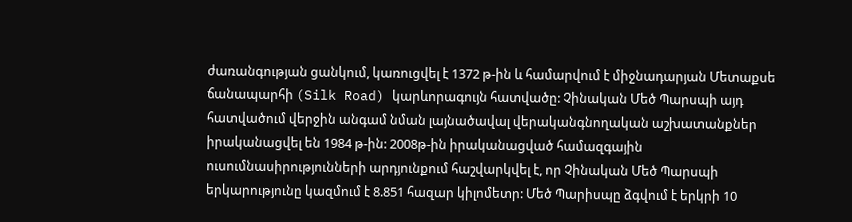ժառանգության ցանկում, կառուցվել է 1372 թ-ին և համարվում է միջնադարյան Մետաքսե ճանապարհի (Silk Road) կարևորագույն հատվածը: Չինական Մեծ Պարսպի այդ հատվածում վերջին անգամ նման լայնածավալ վերականգնողական աշխատանքներ իրականացվել են 1984 թ-ին: 2008թ-ին իրականացված համազգային ուսումնասիրությունների արդյունքում հաշվարկվել է, որ Չինական Մեծ Պարսպի երկարությունը կազմում է 8.851 հազար կիլոմետր: Մեծ Պարիսպը ձգվում է երկրի 10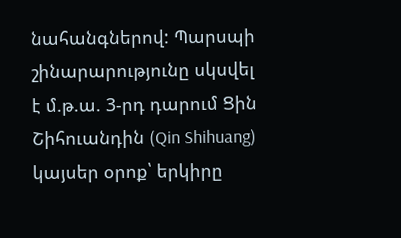նահանգներով: Պարսպի շինարարությունը սկսվել է մ.թ.ա. 3-րդ դարում Ցին Շիհուանդին (Qin Shihuang) կայսեր օրոք՝ երկիրը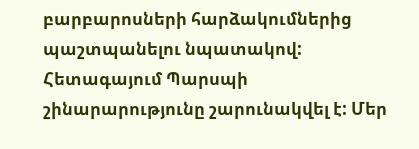բարբարոսների հարձակումներից պաշտպանելու նպատակով: Հետագայում Պարսպի շինարարությունը շարունակվել է: Մեր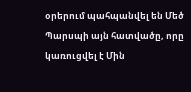օրերում պահպանվել են Մեծ Պարսպի այն հատվածը, որը կառուցվել է Մին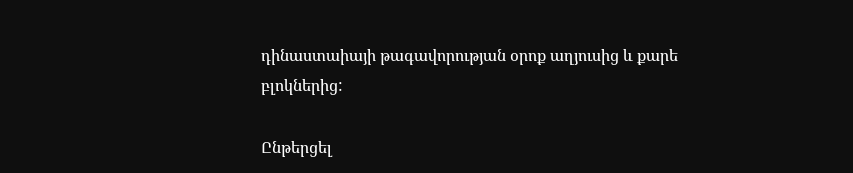դինաստաիայի թագավորության օրոք աղյուսից և քարե բլոկներից:

Ընթերցել